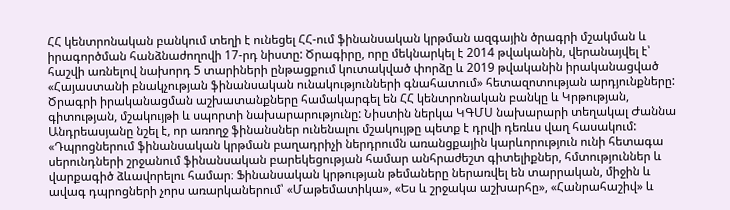ՀՀ կենտրոնական բանկում տեղի է ունեցել ՀՀ-ում ֆինանսական կրթման ազգային ծրագրի մշակման և իրագործման հանձնաժողովի 17-րդ նիստը: Ծրագիրը, որը մեկնարկել է 2014 թվականին, վերանայվել է՝ հաշվի առնելով նախորդ 5 տարիների ընթացքում կուտակված փորձը և 2019 թվականին իրականացված «Հայաստանի բնակչության ֆինանսական ունակությունների գնահատում» հետազոտության արդյունքները:
Ծրագրի իրականացման աշխատանքները համակարգել են ՀՀ կենտրոնական բանկը և Կրթության, գիտության, մշակույթի և սպորտի նախարարությունը: Նիստին ներկա ԿԳՄՍ նախարարի տեղակալ Ժաննա Անդրեասյանը նշել է, որ առողջ ֆինանսներ ունենալու մշակույթը պետք է դրվի դեռևս վաղ հասակում:
«Դպրոցներում ֆինանսական կրթման բաղադրիչի ներդրումն առանցքային կարևորություն ունի հետագա սերունդների շրջանում ֆինանսական բարեկեցության համար անհրաժեշտ գիտելիքներ, հմտություններ և վարքագիծ ձևավորելու համար։ Ֆինանսական կրթության թեմաները ներառվել են տարրական, միջին և ավագ դպրոցների չորս առարկաներում՝ «Մաթեմատիկա», «Ես և շրջակա աշխարհը», «Հանրահաշիվ» և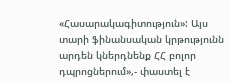«Հասարակագիտություն»: Այս տարի ֆինանսական կրթությունն արդեն կներդնենք ՀՀ բոլոր դպրոցներում»,- փաստել է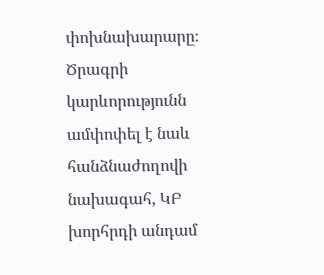փոխնախարարը։
Ծրագրի կարևորությունն ամփոփել է նաև հանձնաժողովի նախագահ, ԿԲ խորհրդի անդամ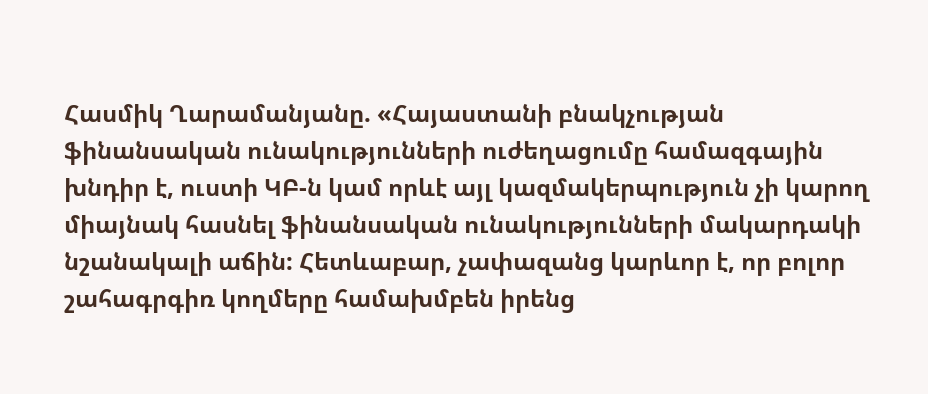Հասմիկ Ղարամանյանը. «Հայաստանի բնակչության ֆինանսական ունակությունների ուժեղացումը համազգային խնդիր է, ուստի ԿԲ-ն կամ որևէ այլ կազմակերպություն չի կարող միայնակ հասնել ֆինանսական ունակությունների մակարդակի նշանակալի աճին: Հետևաբար, չափազանց կարևոր է, որ բոլոր շահագրգիռ կողմերը համախմբեն իրենց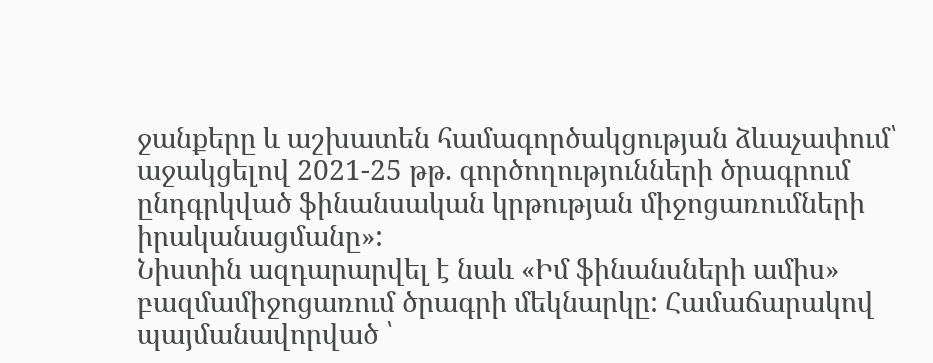ջանքերը և աշխատեն համագործակցության ձևաչափում՝ աջակցելով 2021-25 թթ. գործողությունների ծրագրում ընդգրկված ֆինանսական կրթության միջոցառումների իրականացմանը»:
Նիստին ազդարարվել է նաև «Իմ ֆինանսների ամիս» բազմամիջոցառում ծրագրի մեկնարկը: Համաճարակով պայմանավորված ՝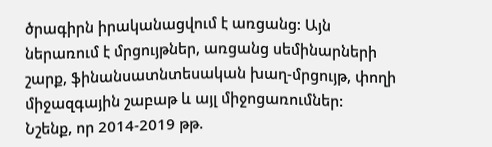ծրագիրն իրականացվում է առցանց: Այն ներառում է մրցույթներ, առցանց սեմինարների շարք, ֆինանսատնտեսական խաղ-մրցույթ, փողի միջազգային շաբաթ և այլ միջոցառումներ:
Նշենք, որ 2014-2019 թթ.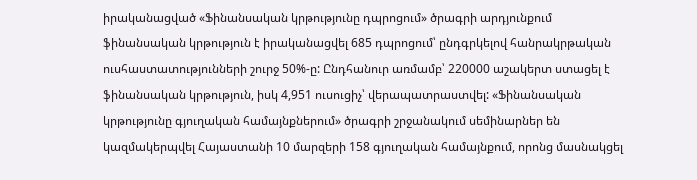իրականացված «Ֆինանսական կրթությունը դպրոցում» ծրագրի արդյունքում ֆինանսական կրթություն է իրականացվել 685 դպրոցում՝ ընդգրկելով հանրակրթական ուսհաստատությունների շուրջ 50%-ը: Ընդհանուր առմամբ՝ 220000 աշակերտ ստացել է ֆինանսական կրթություն, իսկ 4,951 ուսուցիչ՝ վերապատրաստվել: «Ֆինանսական կրթությունը գյուղական համայնքներում» ծրագրի շրջանակում սեմինարներ են կազմակերպվել Հայաստանի 10 մարզերի 158 գյուղական համայնքում, որոնց մասնակցել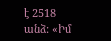է 2518 անձ: «Իմ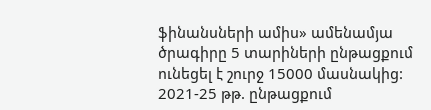ֆինանսների ամիս» ամենամյա ծրագիրը 5 տարիների ընթացքում ունեցել է շուրջ 15000 մասնակից:
2021-25 թթ. ընթացքում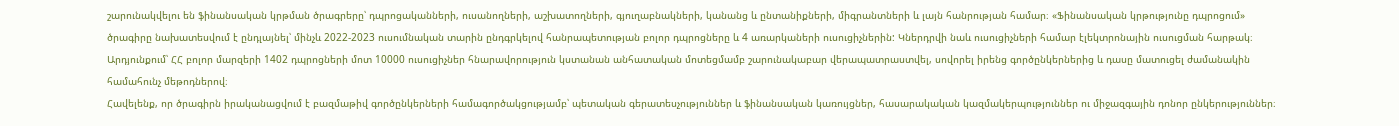շարունակվելու են ֆինանսական կրթման ծրագրերը՝ դպրոցականների, ուսանողների, աշխատողների, գյուղաբնակների, կանանց և ընտանիքների, միգրանտների և լայն հանրության համար։ «Ֆինանսական կրթությունը դպրոցում» ծրագիրը նախատեսվում է ընդլայնել՝ մինչև 2022-2023 ուսումնական տարին ընդգրկելով հանրապետության բոլոր դպրոցները և 4 առարկաների ուսուցիչներին: Կներդրվի նաև ուսուցիչների համար էլեկտրոնային ուսուցման հարթակ։ Արդյունքում՝ ՀՀ բոլոր մարզերի 1402 դպրոցների մոտ 10000 ուսուցիչներ հնարավորություն կստանան անհատական մոտեցմամբ շարունակաբար վերապատրաստվել, սովորել իրենց գործընկերներից և դասը մատուցել ժամանակին համահունչ մեթոդներով։
Հավելենք, որ ծրագիրն իրականացվում է բազմաթիվ գործընկերների համագործակցությամբ՝ պետական գերատեսչություններ և ֆինանսական կառույցներ, հասարակական կազմակերպություններ ու միջազգային դոնոր ընկերություններ։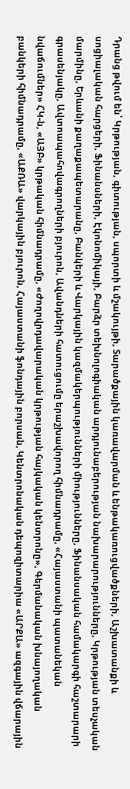Դրանց թվում են՝ Կրթության, գիտության, սպորտի և մշակույթի, Տարածքային կառավարման և ենթակառուցվածքների, Աշխատանքի և սոցիալական հարցերի, Ֆինանսների, Էկոնոմիկայի, Բարձր տեխնոլոգիական արդյունաբերության նախարարությունները, Կրթության տեսչական մարմինը, Երևանի քաղաքապետարանը, Բանկերի և Վարկային կազմակերպությունների միությունները, Ֆինանսական համակարգի հաշտարարի գրասենյակը, Ավտոապահովագրողների բյուրոն, Ավանդների հատուցումը երաշխավորող հիմնադրամը, «Հայաստանի պատանեկան նվաճումներ» ՀԿ-ն, «ԱՅԲ» կրթական հիմնադրամը, «Ժողովրդավարական կրթության հայկական կենտրոնը», Գերմանական խնայողական բանկերի հիմնադրամը, «ԱՔՌԱ» վարկային բյուրոն, Հայաստանի ֆոնդային բորսան, Կենտրոնական դեպոզիտարիա «ԱՐՔԱ» ազգային վճարային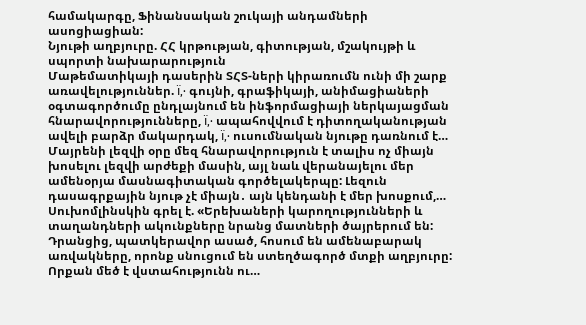համակարգը, Ֆինանսական շուկայի անդամների ասոցիացիան:
Նյութի աղբյուրը. ՀՀ կրթության, գիտության, մշակույթի և սպորտի նախարարություն
Մաթեմատիկայի դասերին ՏՀՏ-ների կիրառումն ունի մի շարք առավելություններ. ï‚· գույնի, գրաֆիկայի, անիմացիաների օգտագործումը ընդլայնում են ինֆորմացիայի ներկայացման հնարավորությունները, ï‚· ապահովվում է դիտողականության ավելի բարձր մակարդակ, ï‚· ուսումնական նյութը դառնում է…
Մայրենի լեզվի օրը մեզ հնարավորություն է տալիս ոչ միայն խոսելու լեզվի արժեքի մասին, այլ նաև վերանայելու մեր ամենօրյա մասնագիտական գործելակերպը: Լեզուն դասագրքային նյութ չէ միայն․ այն կենդանի է մեր խոսքում,…
Սուխոմլինսկին գրել է. «Երեխաների կարողությունների և տաղանդների ակունքները նրանց մատների ծայրերում են: Դրանցից, պատկերավոր ասած, հոսում են ամենաբարակ առվակները, որոնք սնուցում են ստեղծագործ մտքի աղբյուրը: Որքան մեծ է վստահությունն ու…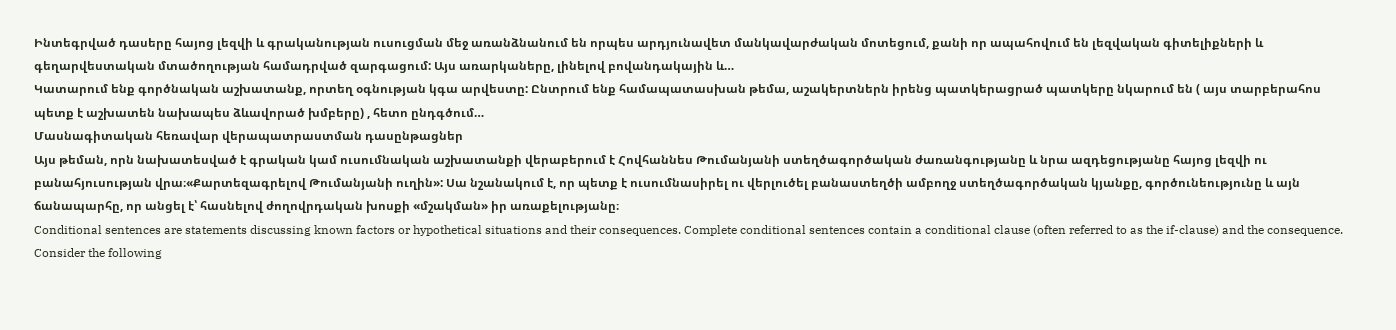Ինտեգրված դասերը հայոց լեզվի և գրականության ուսուցման մեջ առանձնանում են որպես արդյունավետ մանկավարժական մոտեցում, քանի որ ապահովում են լեզվական գիտելիքների և գեղարվեստական մտածողության համադրված զարգացում: Այս առարկաները, լինելով բովանդակային և…
Կատարում ենք գործնական աշխատանք, որտեղ օգնության կգա արվեստը: Ընտրում ենք համապատասխան թեմա, աշակերտներն իրենց պատկերացրած պատկերը նկարում են ( այս տարբերահոս պետք է աշխատեն նախապես ձևավորած խմբերը) , հետո ընդգծում…
Մասնագիտական հեռավար վերապատրաստման դասընթացներ
Այս թեման, որն նախատեսված է գրական կամ ուսումնական աշխատանքի վերաբերում է Հովհաննես Թումանյանի ստեղծագործական ժառանգությանը և նրա ազդեցությանը հայոց լեզվի ու բանահյուսության վրա։«Քարտեզագրելով Թումանյանի ուղին»: Սա նշանակում է, որ պետք է ուսումնասիրել ու վերլուծել բանաստեղծի ամբողջ ստեղծագործական կյանքը, գործունեությունը և այն ճանապարհը, որ անցել է՝ հասնելով ժողովրդական խոսքի «մշակման» իր առաքելությանը։
Conditional sentences are statements discussing known factors or hypothetical situations and their consequences. Complete conditional sentences contain a conditional clause (often referred to as the if-clause) and the consequence. Consider the following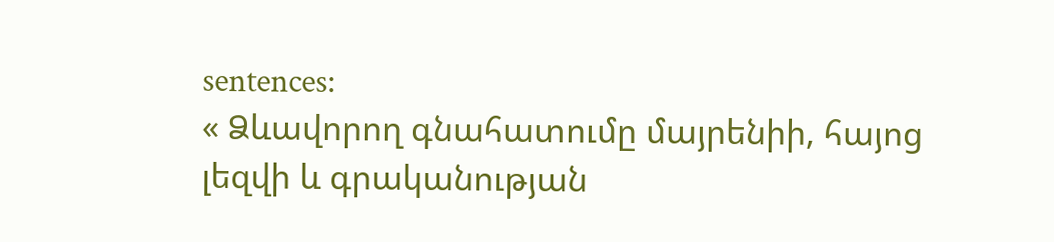sentences:
« Ձևավորող գնահատումը մայրենիի, հայոց լեզվի և գրականության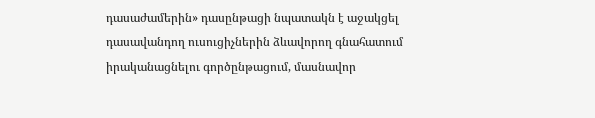դասաժամերին» դասընթացի նպատակն է աջակցել դասավանդող ուսուցիչներին ձևավորող գնահատում իրականացնելու գործընթացում, մասնավոր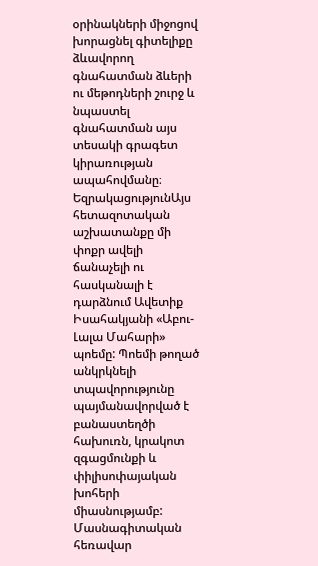օրինակների միջոցով խորացնել գիտելիքը ձևավորող գնահատման ձևերի ու մեթոդների շուրջ և նպաստել գնահատման այս տեսակի գրագետ կիրառության ապահովմանը։
ԵզրակացությունԱյս հետազոտական աշխատանքը մի փոքր ավելի ճանաչելի ու հասկանալի է դարձնում Ավետիք Իսահակյանի «Աբու-Լալա Մահարի» պոեմը: Պոեմի թողած անկրկնելի տպավորությունը պայմանավորված է բանաստեղծի հախուռն, կրակոտ զգացմունքի և փիլիսոփայական խոհերի միասնությամբ:
Մասնագիտական հեռավար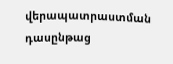վերապատրաստման դասընթաց